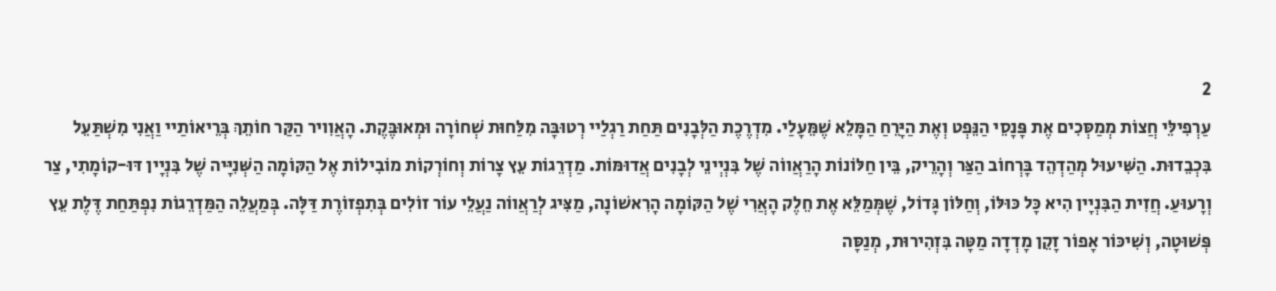2
עַרְפִילֵּי חֲצוֹת מְמַסְּכִים אֶת פָּנָסֵי הַנֵּפְט וְאֶת הַיָּרֵחַ הַמָּלֵא שֶׁמֵּעָלַי. מִדְרֶכֶת הַלְּבָנִים תַּחַת רַגְלַיי רְטוּבָּה מִלַּחוּת שְׁחוֹרָה וּמְאוּבֶּקֶת. הָאֲוִויר הַקַּר חוֹתֵךְ בְּרֵיאוֹתַיי וַאֲנִי מִשְׁתַּעֵל בִּכְבֵדוּת. הַשִּׁיעוּל מְהַדְהֵד בָּרְחוֹב הַצַּר וְהָרֵיק, בֵּין חַלּוֹנוֹת הָרַאֲווֹה שֶׁל בִּנְיְינֵי לְבָנִים אֲדוּמּוֹת. מַדְרֵגוֹת עֵץ צָרוֹת וְחוֹרְקוֹת מוֹבִילוֹת אֶל הַקּוֹמָה הַשְּׁנִיָּיה שֶׁל בִּנְיָין דּוּ-קוֹמָתִי, צַר וְרָעוּעַ. חֲזִית הַבִּנְיָין הִיא כָּל כּוּלּוֹ, וְחַלּוֹן גָּדוֹל, שֶׁמְּמַלֵּא אֶת חֵלֶק הָאֲרִי שֶׁל הַקּוֹמָה הָרִאשׁוֹנָה, מַצִּיג לְרַאֲווֹה נַעֲלֵי עוֹר זוֹלִים בְּתִפְזוֹרֶת דַּלָּה. בְּמַעֲלֵה הַמַּדְרֵגוֹת נִפְתַּחַת דֶּלֶת עֵץ פְּשׁוּטָה, וְשִׁיכּוֹר אָפוֹר זָקֵן מָדְדָה מַטָּה בִּזְהִירוּת, מְנַסָּה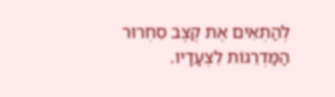לְהַתְאִים אֶת קֶצֶב סִחְרוּר הַמַּדְרֵגוֹת לִצְעָדָיו.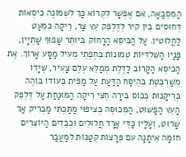הַמִּסְבָּאָה, אִם אֶפְשָׁר לִקְרוֹא כָּךְ לִשְׁמוֹנֶה כִּיסְאוֹת דְּחוּסִים בֵּין קִיר לְדֶלְפֵּק עֵץ צַר, רֵיקָה כִּמְעַט לַחֲלוּטִין. עַל הַכִּיסֵּא הָרָחוֹק בְּיוֹתֵר שָׁפוּף שַׁתְיָין, פָּנָיו הַשִּׁלְדִּיּוֹת טְמוּנוֹת בְּחֶפְתֵי מְעִיל מַסָּע אָרוֹךְ. אֶת הַכִּיסֵּא הַקָּרוֹב לַדֶּלֶת מְמַלֵּא עֶלֶם צָעִיר, שֶׁיָּדוֹ מְשַׁרְבֶּטֶת בְּהֶיסַּח הַדַּעַת עַל מַפִּית בְּעוֹדוֹ בּוֹהֶה בְּרֵיקָנוּת בְּכוֹס בִּירָה חֵצִי רֵיקָה הַמּוּנַּחַת עַל דֶּלְפֵּק הָעֵץ הַפָּשׁוּט, הַמְּכוּסֶּה בְּצִיפּוּי מַתַּכְתִּי מַבְרִיק אַךְ שָׂרוּט, וְעָלָיו כַּדֵּי אָרָד חֲלוּלִים וּכְבֵדִים הַיּוֹצְרִים חוֹמָה אֵיתָנָה עִם פְּרָצוֹת קְטַנּוֹת לְמַעֲבַר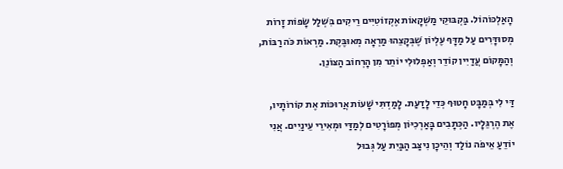הָאַלְכּוֹהוֹל. בַּקְבּוּקֵי מַשְׁקָאוֹת אֶקְזוֹטִיִּים רֵיקִים בִּשְׁלַל שָׂפוֹת זָרוֹת מְסוּדָּרִים עַל מַדָּף עֶלְיוֹן שֶׁבְּקָצֵהוּ מַרְאָה מְאוּבֶּקֶת. מַרְאוֹת כֹּה רַבּוֹת, וְהַמָּקוֹם עֲדַיִין קוֹדֵר וְאַפְלוּלִי יוֹתֵר מִן הָרְחוֹב הַצּוֹנֵן.

דַּי לִי בְּמַבָּט חָטוּף כְּדֵי לָדַעַת. לָמַדְתִּי שָׁעוֹת אֲרוּכּוֹת אֶת קוֹרוֹתָיו, אֶת הֶרְגֵּלָיו. הַכְּתָבִים בָּאַרְכִיּוֹן מְפוֹרָטִים לְמַדַּי וּמְאִירֵי עֵינַיִים. אֲנִי יוֹדֵעַ אֵיפֹה נוֹלַד וְהֵיכָן נִיצַּב הַבַּיִת עַל גְּבוּל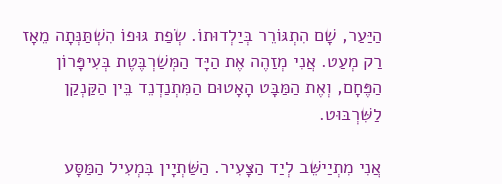הַיַּעַר, שָׁם הִתְגּוֹרֵר בְּיַלְדוּתוֹ. שְׂפַת גּוּפוֹ הִשְׁתַּנְּתָה מֵאָז רַק מְעַט. אֲנִי מְזַהֶה אֶת הַיָּד הַמְּשַׁרְבֶּטֶת בְּעִיפָּרוֹן הַפֶּחָם, וְאֶת הַמַּבָּט הָאָטוּם הַמִּתְנַדְנֵד בֵּין הַקַּנְקַן לַשִּׁרְבּוּט.

אֲנִי מִתְיַישֵּׁב לְיַד הַצָּעִיר. הַשַּׁתְיָין בִּמְעִיל הַמַּסָּע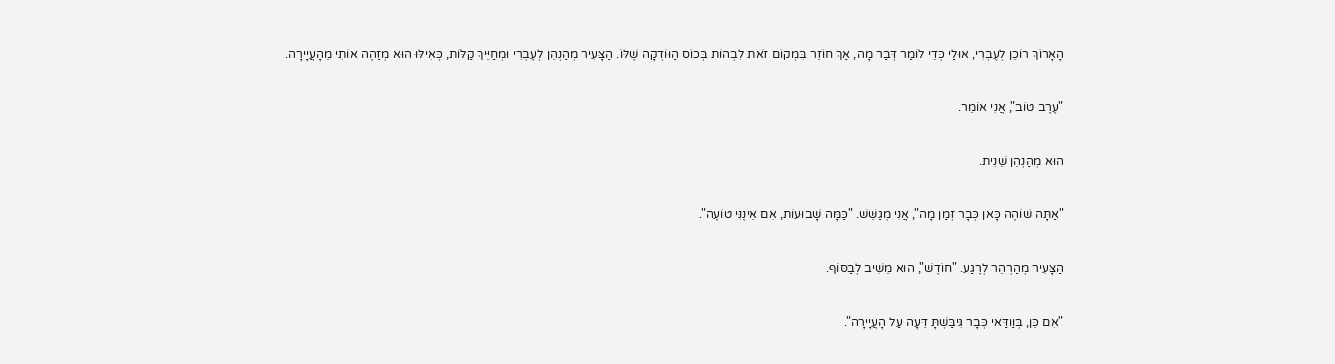הָאָרוֹךְ רוֹכֵן לְעֶבְרִי, אוּלַי כְּדֵי לוֹמַר דְּבַר מָה, אַךְ חוֹזֵר בִּמְקוֹם זֹאת לִבְהוֹת בְּכוֹס הַוּוֹדְקָה שֶׁלּוֹ. הַצָּעִיר מְהַנְהֵן לְעֶבְרִי וּמְחַיֵּיךְ קַלּוֹת, כְּאִילּוּ הוּא מְזַהֶה אוֹתִי מֵהָעֲיָירָה.

"עֶרֶב טוֹב", אֲנִי אוֹמֵר.

הוּא מְהַנְהֵן שֵׁנִית.

"אַתָּה שׁוֹהֶה כָּאן כְּבָר זְמַן מָה", אֲנִי מְגַשֵּׁשׁ. "כַּמָּה שָׁבוּעוֹת, אִם אֵינֶנִּי טוֹעֶה".

הַצָּעִיר מְהַרְהֵר לְרֶגַע. "חוֹדֶשׁ", הוּא מֵשִׁיב לְבַסּוֹף.

"אִם כֵּן, בְּוַודַּאי כְּבָר גִּיבַּשְׁתָּ דֵּעָה עַל הָעֲיָירָה".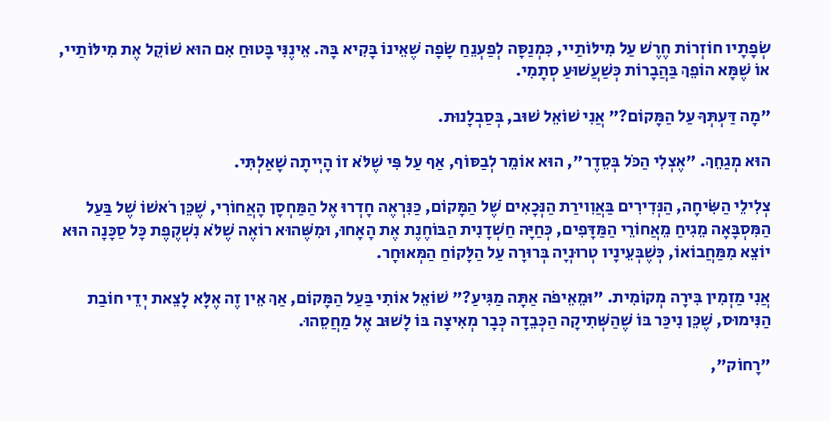שְׂפָתָיו חוֹזְרוֹת חֶרֶשׁ עַל מִילּוֹתַיי, כִּמְנַסָּה לְפַעְנֵחַ שָׂפָה שֶׁאֵינוֹ בָּקִיא בָּהּ. אֵינֶנִּי בָּטוּחַ אִם הוּא שׁוֹקֵל אֶת מִילּוֹתַיי, אוֹ שֶׁמָּא הוֹפֵךְ בַּהֲבָרוֹת כְּשַׁעֲשׁוּעַ סְתָמִי.

"מָה דַּעְתְּךָ עַל הַמָּקוֹם?" אֲנִי שׁוֹאֵל שׁוּב, בְּסַבְלָנוּת.

הוּא מְגַחֵךְ. "אֶצְלִי הַכֹּל בְּסֵדֶר", הוּא אוֹמֵר לְבַסּוֹף, אַף עַל פִּי שֶׁלֹּא זוֹ הָיְיתָה שָׁאַלְתִּי.

צְלִילֵי הַשִּׂיחָה, הַנְּדִירִים בַּאֲוִוירַת הַנְּכָאִים שֶׁל הַמָּקוֹם, כַּנִּרְאֶה חָדְרוּ אֶל הַמַּחְסָן הָאֲחוֹרִי, שֶׁכֵּן רֹאשׁוֹ שֶׁל בַּעַל הַמִּסְבָּאָה מֵגִיחַ מֵאֲחוֹרֵי הַמַּדָּפִים, כְּחַיָּה חַשְׁדָנִית הַבּוֹחֶנֶת אֶת הָאָחוּ, וּמִשֶּׁהוּא רוֹאֶה שֶׁלֹּא נִשְׁקֶפֶת כָּל סַכָּנָה הוּא יוֹצֵא מִמַּחֲבוֹאוֹ, כְּשֶׁבְּעֵינָיו טְרוּנְיָה בְּרוּרָה עַל הַלָּקוֹחַ הַמְּאוּחָר.

אֲנִי מַזְמִין בִּירָה מְקוֹמִית. "וּמֵאֵיפֹה אַתָּה מַגִּיעַ?" שׁוֹאֵל אוֹתִי בַּעַל הַמָּקוֹם, אַךְ אֵין זֶה אֶלָּא לָצֵאת יְדֵי חוֹבַת הַנִּימוּס, שֶׁכֵּן נִיכַּר בּוֹ שֶׁהַשְּׁתִיקָה הַכְּבֵדָה כְּבָר מְאִיצָה בּוֹ לָשׁוּב אֶל מַחֲסֵהוּ.

"רָחוֹק",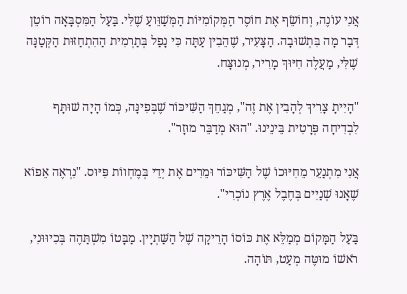אֲנִי עוֹנֶה, וְחוֹשֵׂף אֶת חוֹסֶר הַמְּקוֹמִיּוֹת הַמְּשַׁוֵּועַ שֶׁלִּי. בַּעַל הַמִּסְבָּאָה רוֹטֵן דְּבַר מָה בִּתְשׁוּבָה. הַצָּעִיר, שֶׁהֵבִין עַתָּה כִּי נָפַל בְּתַרְמִית הַהִתְחַזּוּת הַקְּטַנָּה שֶׁלִּי, מַעֲלֶה חִיּוּךְ מָרִיר, מְנוּצָּח.

"הָיִיתָ צָרִיךְ לְהָבִין אֶת זֶה", מְגַחֵךְ הַשִּׁיכּוֹר שֶׁבְּפִינָּה, כְּמוֹ הָיָה שׁוּתָּף לִבְדִיחָה פְּרָטִית בֵּינֵינוּ. "הוּא מְדַבֵּר מוּזָר".

אֲנִי מִתְנַעֵר מֵחִיּוּכוֹ שֶׁל הַשִּׁיכּוֹר וּמֵרִים אֶת יְדֵי בְּמֶחְווֹת פִּיּוּס. "נִרְאֶה אֵפוֹא שֶׁאָנוּ שְׁנַיִים בְּחֶבֶל אֶרֶץ נוֹכְרִי".

בַּעַל הַמָּקוֹם מְמַלֵּא אֶת כּוֹסוֹ הָרֵיקָה שֶׁל הַשַּׁתְיָין. מַבָּטוֹ מִשְׁתַּהֶה בְּכִיוּוּנִי, רֹאשׁוֹ מוּטֶּה מְעַט, תּוֹהָה.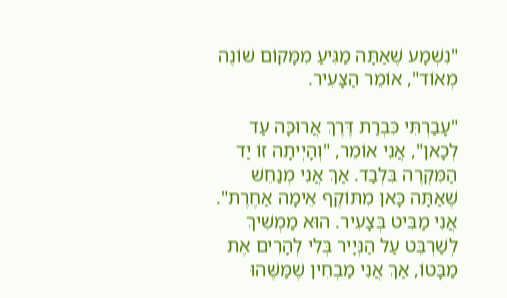"נִשְׁמָע שֶׁאַתָּה מַגִּיעַ מִמָּקוֹם שׁוֹנֶה מְאוֹד", אוֹמֵר הַצָּעִיר.

"עָבַרְתִּי כִּבְרַת דֶּרֶךְ אֲרוּכָּה עַד לְכָאן", אֲנִי אוֹמֵר, "וְהָיְיתָה זוֹ יַד הַמִּקְרֶה בִּלְבַד. אַךְ אֲנִי מְנַחֵשׁ שֶׁאַתָּה כָּאן מִתּוֹקֶף אֵימָה אַחֶרֶת". אֲנִי מַבִּיט בְּצָעִיר. הוּא מַמְשִׁיךְ לְשַׁרְבֵּט עַל הַנְּיָיר בְּלִי לְהָרִים אֶת מַבָּטוֹ, אַךְ אֲנִי מַבְחִין שֶׁמַּשֶּׁהוּ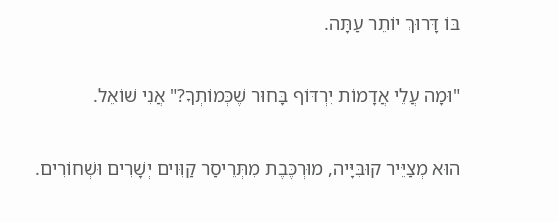בּוֹ דָּרוּךְ יוֹתֵר עַתָּה.

"וּמָה עֲלֵי אֲדָמוֹת יִרְדּוֹף בָּחוּר שֶׁכְּמוֹתְךָ?" אֲנִי שׁוֹאֵל.

הוּא מְצַיֵּיר קוּבִּיָּיה, מוּרְכֶּבֶת מִתְּרֵיסַר קַוִּוים יְשָׁרִים וּשְׁחוֹרִים.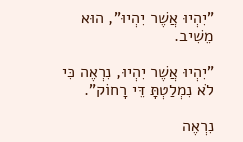"יִהְיוּ אֲשֶׁר יִהְיוּ", הוּא מֵשִׁיב.

"יִהְיוּ אֲשֶׁר יִהְיוּ, נִרְאֶה כִּי לֹא נִמְלַטְתָּ דֵּי רָחוֹק".

נִרְאֶה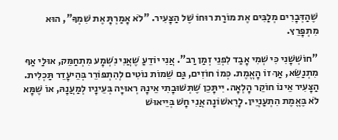שֶׁהַדְּבָרִים מְלַבִּים אֶת מוֹרַת רוּחוֹ שֶׁל הַצָּעִיר. "לֹא אָמַרְתָּ אֶת שִׁמְךָ", הוּא מִתְפָּרֵץ.

"חוֹשְׁשָׁנִי כִּי שְׁמִי אָבַד לִפְנֵי זְמַן רַב". אֲנִי יוֹדֵעַ שֶׁאֲנִי נִשְׁמָע מִתְחַמֵּק, אוּלַי אַף מִתְנַשֵּׂא, אַךְ זוֹ הָאֱמֶת. כְּמוֹ חוֹזִים, גַּם שֵׁמוֹת נוֹטִים לְהִתְפּוֹרֵר בְּהֵיעָדֵר תַּכְלִית. הַצָּעִיר אֵינוֹ חוֹקֵר הָלְאָה. יִיתָּכֵן שֶׁתְּשׁוּבָתִי אֵינָהּ רְאוּיָה בְּעֵינָיו לְמַעֲנָהּ, אוֹ שֶׁמָּא לֹא בֶּאֱמֶת הִתְעַנְיֵין. לָרִאשׁוֹנָה אֲנִי חָשׁ בְּיֵיאוּשׁ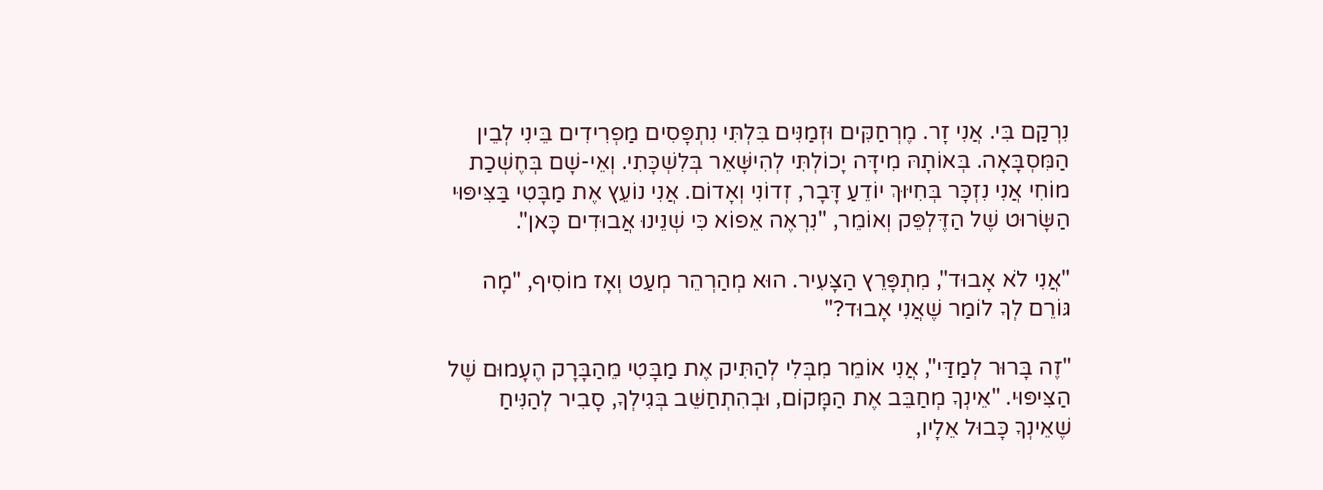נִרְקַם בִּי. אֲנִי זָר. מֶרְחַקִּים וּזְמַנִּים בִּלְתִּי נִתְפָּסִים מַפְרִידִים בֵּינִי לְבֵין הַמִּסְבָּאָה. בְּאוֹתָהּ מִידָּה יָכוֹלְתִּי לְהִישָּׁאֵר בְּלִשְׁכָּתִי. וְאֵי-שָׁם בְּחֶשְׁכַת מוֹחִי אֲנִי נִזְכָּר בְּחִיּוּךְ יוֹדֵעַ דָּבָר, זְדוֹנִי וְאָדוֹם. אֲנִי נוֹעֵץ אֶת מַבָּטִי בַּצִּיפּוּי הַשָּׂרוּט שֶׁל הַדֶּלְפֵּק וְאוֹמֵר, "נִרְאֶה אֵפוֹא כִּי שְׁנֵינוּ אֲבוּדִים כָּאן".

"אֲנִי לֹא אָבוּד", מִתְפָּרֵץ הַצָּעִיר. הוּא מְהַרְהֵר מְעַט וְאָז מוֹסִיף, "מָה גּוֹרֵם לְךָ לוֹמַר שֶׁאֲנִי אָבוּד?"

"זֶה בָּרוּר לְמַדַּי", אֲנִי אוֹמֵר מִבְּלִי לְהַתִּיק אֶת מַבָּטִי מֵהַבָּרָק הֶעָמוּם שֶׁל הַצִּיפּוּי. "אֵינְךָ מְחַבֵּב אֶת הַמָּקוֹם, וּבְהִתְחַשֵּׁב בְּגִילְךָ, סָבִיר לְהַנִּיחַ שֶׁאֵינְךָ כָּבוּל אֵלָיו,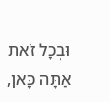וּבְכָל זֹאת אַתָּה כָּאן,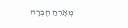מְאָרֵחַ חֶבְרָה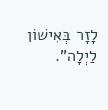לָזָר בְּאִישׁוֹן לַיְלָה".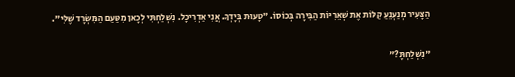הַצָּעִיר מְנַעְנֵעַ קַלּוֹת אֶת שְׁאֵרִיּוֹת הַבִּירָה בְּכוֹסוֹ. "טָעוּת בְּיָדְךָ. אֲנִי אַדְרִיכָל. נִשְׁלַחְתִּי לְכָאן מִטַּעַם הַמִּשְׂרָד שֶׁלִּי".

"נִשְׁלַחְתָּ?"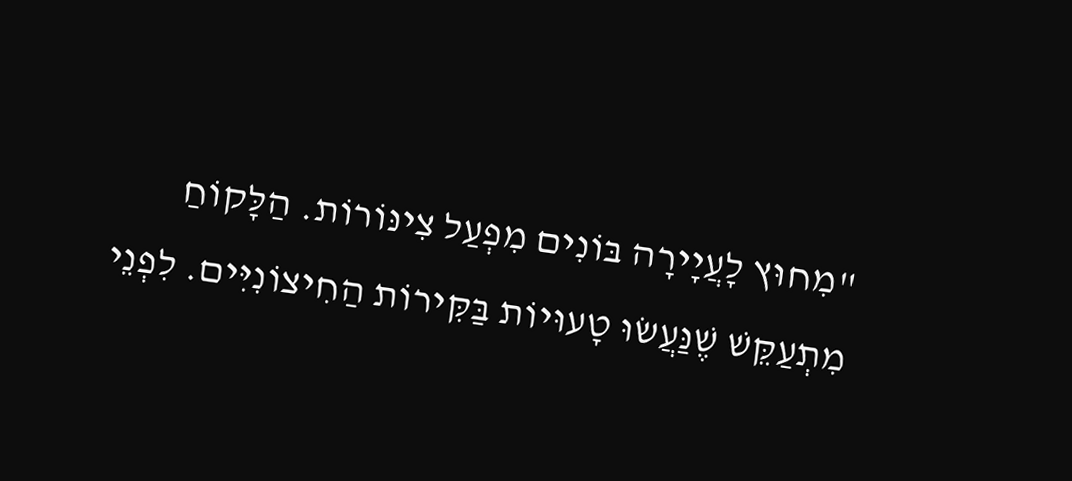"מִחוּץ לָעֲיָירָה בּוֹנִים מִפְעַל צִינּוֹרוֹת. הַלָּקוֹחַ מִתְעַקֵּשׁ שֶׁנַּעֲשׂוּ טָעוּיוֹת בַּקִּירוֹת הַחִיצוֹנִיִּים. לִפְנֵי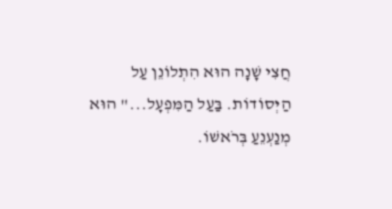חֲצִי שָׁנָה הוּא הִתְלוֹנֵן עַל הַיְּסוֹדוֹת. בַּעַל הַמִּפְעָל..." הוּא מְנַעְנֵעַ בְּרֹאשׁוֹ.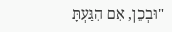"וּבְכֵן, אִם הִגַּעְתָּ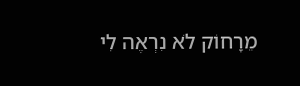מֵרָחוֹק לֹא נִרְאֶה לִי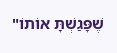שֶׁפָּגַשְׁתָּ אוֹתוֹ"